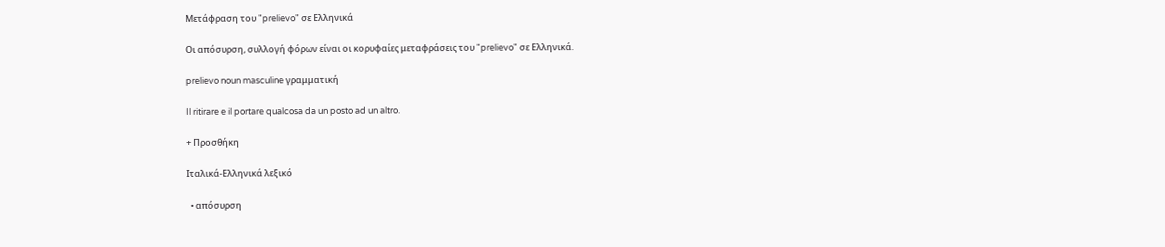Μετάφραση του "prelievo" σε Ελληνικά

Οι απόσυρση, συλλογή φόρων είναι οι κορυφαίες μεταφράσεις του "prelievo" σε Ελληνικά.

prelievo noun masculine γραμματική

Il ritirare e il portare qualcosa da un posto ad un altro.

+ Προσθήκη

Ιταλικά-Ελληνικά λεξικό

  • απόσυρση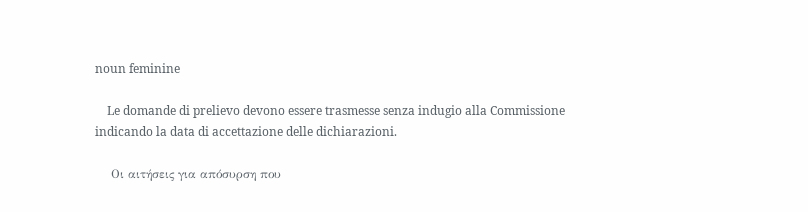noun feminine

    Le domande di prelievo devono essere trasmesse senza indugio alla Commissione indicando la data di accettazione delle dichiarazioni.

    Οι αιτήσεις για απόσυρση που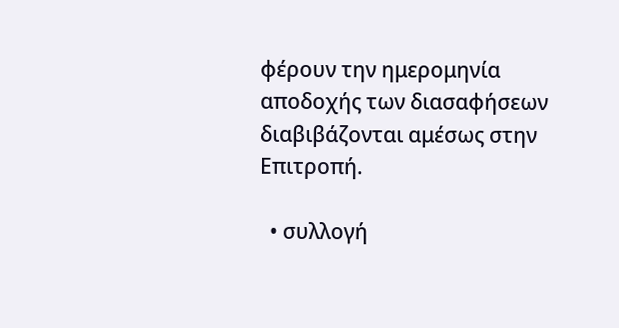φέρουν την ημερομηνία αποδοχής των διασαφήσεων διαβιβάζονται αμέσως στην Επιτροπή.

  • συλλογή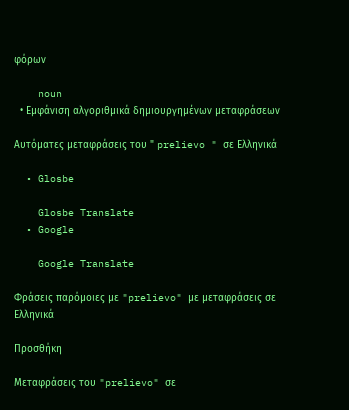φόρων

    noun
  • Εμφάνιση αλγοριθμικά δημιουργημένων μεταφράσεων

Αυτόματες μεταφράσεις του " prelievo " σε Ελληνικά

  • Glosbe

    Glosbe Translate
  • Google

    Google Translate

Φράσεις παρόμοιες με "prelievo" με μεταφράσεις σε Ελληνικά

Προσθήκη

Μεταφράσεις του "prelievo" σε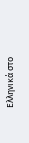Ελληνικά στο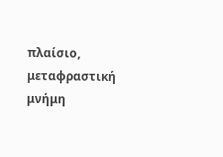πλαίσιο, μεταφραστική μνήμη